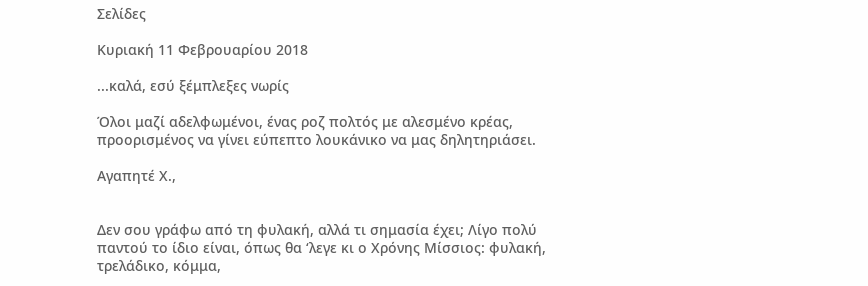Σελίδες

Κυριακή 11 Φεβρουαρίου 2018

...καλά, εσύ ξέμπλεξες νωρίς

Όλοι μαζί αδελφωμένοι, ένας ροζ πολτός με αλεσμένο κρέας, προορισμένος να γίνει εύπεπτο λουκάνικο να μας δηλητηριάσει.

Αγαπητέ Χ.,


Δεν σου γράφω από τη φυλακή, αλλά τι σημασία έχει; Λίγο πολύ παντού το ίδιο είναι, όπως θα ‘λεγε κι ο Χρόνης Μίσσιος: φυλακή, τρελάδικο, κόμμα,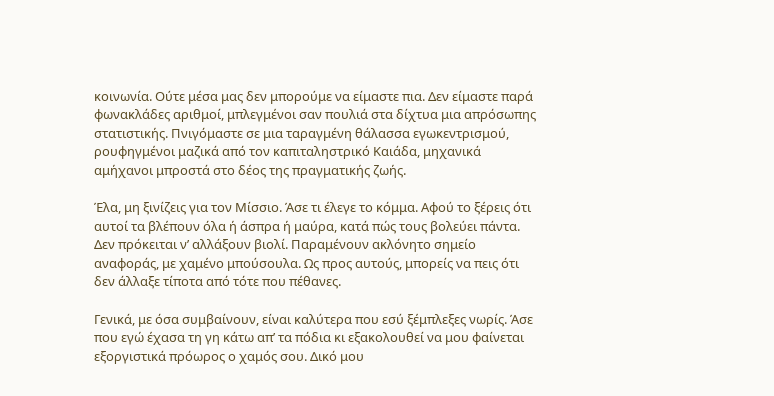κοινωνία. Ούτε μέσα μας δεν μπορούμε να είμαστε πια. Δεν είμαστε παρά φωνακλάδες αριθμοί, μπλεγμένοι σαν πουλιά στα δίχτυα μια απρόσωπης στατιστικής. Πνιγόμαστε σε μια ταραγμένη θάλασσα εγωκεντρισμού, ρουφηγμένοι μαζικά από τον καπιταληστρικό Καιάδα, μηχανικά αμήχανοι μπροστά στο δέος της πραγματικής ζωής.

Έλα, μη ξινίζεις για τον Μίσσιο. Άσε τι έλεγε το κόμμα. Αφού το ξέρεις ότι αυτοί τα βλέπουν όλα ή άσπρα ή μαύρα, κατά πώς τους βολεύει πάντα. Δεν πρόκειται ν’ αλλάξουν βιολί. Παραμένουν ακλόνητο σημείο αναφοράς, με χαμένο μπούσουλα. Ως προς αυτούς, μπορείς να πεις ότι δεν άλλαξε τίποτα από τότε που πέθανες.

Γενικά, με όσα συμβαίνουν, είναι καλύτερα που εσύ ξέμπλεξες νωρίς. Άσε που εγώ έχασα τη γη κάτω απ’ τα πόδια κι εξακολουθεί να μου φαίνεται εξοργιστικά πρόωρος ο χαμός σου. Δικό μου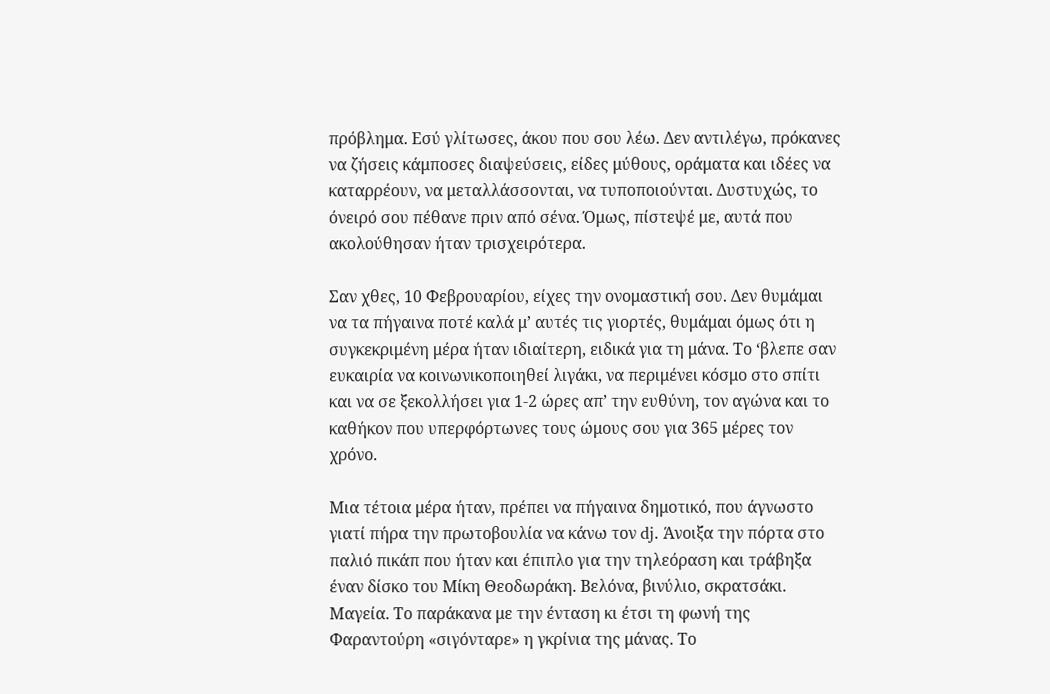πρόβλημα. Εσύ γλίτωσες, άκου που σου λέω. Δεν αντιλέγω, πρόκανες να ζήσεις κάμποσες διαψεύσεις, είδες μύθους, οράματα και ιδέες να καταρρέουν, να μεταλλάσσονται, να τυποποιούνται. Δυστυχώς, το όνειρό σου πέθανε πριν από σένα. Όμως, πίστεψέ με, αυτά που ακολούθησαν ήταν τρισχειρότερα.

Σαν χθες, 10 Φεβρουαρίου, είχες την ονομαστική σου. Δεν θυμάμαι να τα πήγαινα ποτέ καλά μ’ αυτές τις γιορτές, θυμάμαι όμως ότι η συγκεκριμένη μέρα ήταν ιδιαίτερη, ειδικά για τη μάνα. Το ‘βλεπε σαν ευκαιρία να κοινωνικοποιηθεί λιγάκι, να περιμένει κόσμο στο σπίτι και να σε ξεκολλήσει για 1-2 ώρες απ’ την ευθύνη, τον αγώνα και το καθήκον που υπερφόρτωνες τους ώμους σου για 365 μέρες τον χρόνο.

Μια τέτοια μέρα ήταν, πρέπει να πήγαινα δημοτικό, που άγνωστο γιατί πήρα την πρωτοβουλία να κάνω τον dj. Άνοιξα την πόρτα στο παλιό πικάπ που ήταν και έπιπλο για την τηλεόραση και τράβηξα έναν δίσκο του Μίκη Θεοδωράκη. Βελόνα, βινύλιο, σκρατσάκι. Μαγεία. Το παράκανα με την ένταση κι έτσι τη φωνή της Φαραντούρη «σιγόνταρε» η γκρίνια της μάνας. Το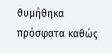θυμήθηκα πρόσφατα καθώς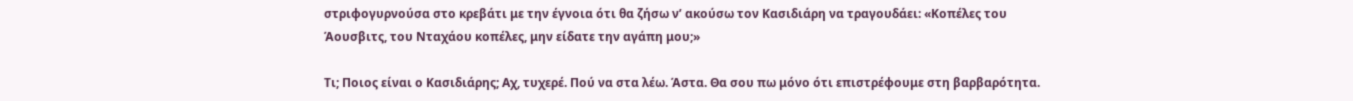στριφογυρνούσα στο κρεβάτι με την έγνοια ότι θα ζήσω ν’ ακούσω τον Κασιδιάρη να τραγουδάει: «Κοπέλες του Άουσβιτς, του Νταχάου κοπέλες, μην είδατε την αγάπη μου;»

Τι; Ποιος είναι ο Κασιδιάρης; Αχ, τυχερέ. Πού να στα λέω. Άστα. Θα σου πω μόνο ότι επιστρέφουμε στη βαρβαρότητα.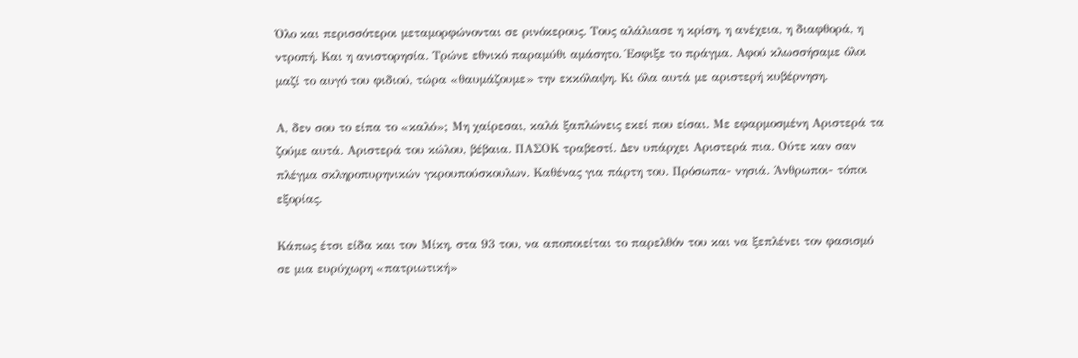Όλο και περισσότεροι μεταμορφώνονται σε ρινόκερους. Τους αλάλιασε η κρίση, η ανέχεια, η διαφθορά, η ντροπή. Και η ανιστορησία. Τρώνε εθνικό παραμύθι αμάσητο. Έσφιξε το πράγμα. Αφού κλωσσήσαμε όλοι μαζί το αυγό του φιδιού, τώρα «θαυμάζουμε» την εκκόλαψη. Κι όλα αυτά με αριστερή κυβέρνηση.

Α, δεν σου το είπα το «καλό»; Μη χαίρεσαι, καλά ξαπλώνεις εκεί που είσαι. Με εφαρμοσμένη Αριστερά τα ζούμε αυτά. Αριστερά του κώλου, βέβαια. ΠΑΣΟΚ τραβεστί. Δεν υπάρχει Αριστερά πια. Ούτε καν σαν πλέγμα σκληροπυρηνικών γκρουπούσκουλων. Καθένας για πάρτη του. Πρόσωπα- νησιά. Άνθρωποι- τόποι εξορίας.

Κάπως έτσι είδα και τον Μίκη, στα 93 του, να αποποιείται το παρελθόν του και να ξεπλένει τον φασισμό σε μια ευρύχωρη «πατριωτική»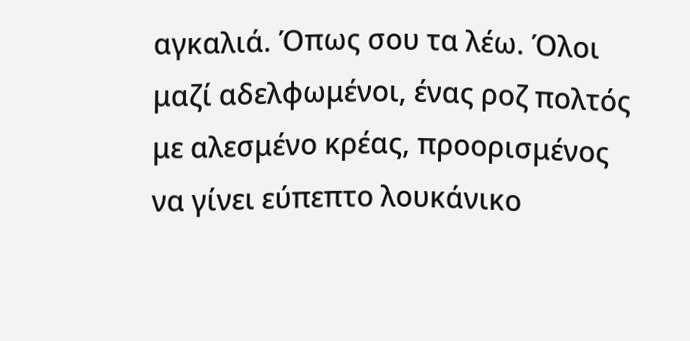αγκαλιά. Όπως σου τα λέω. Όλοι μαζί αδελφωμένοι, ένας ροζ πολτός με αλεσμένο κρέας, προορισμένος να γίνει εύπεπτο λουκάνικο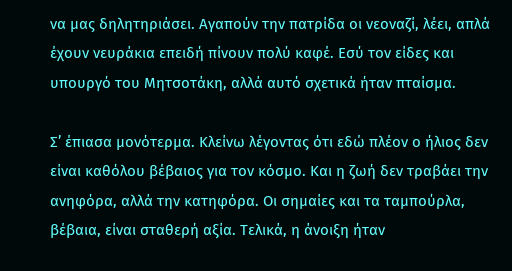να μας δηλητηριάσει. Αγαπούν την πατρίδα οι νεοναζί, λέει, απλά έχουν νευράκια επειδή πίνουν πολύ καφέ. Εσύ τον είδες και υπουργό του Μητσοτάκη, αλλά αυτό σχετικά ήταν πταίσμα.

Σ’ έπιασα μονότερμα. Κλείνω λέγοντας ότι εδώ πλέον ο ήλιος δεν είναι καθόλου βέβαιος για τον κόσμο. Και η ζωή δεν τραβάει την ανηφόρα, αλλά την κατηφόρα. Οι σημαίες και τα ταμπούρλα, βέβαια, είναι σταθερή αξία. Τελικά, η άνοιξη ήταν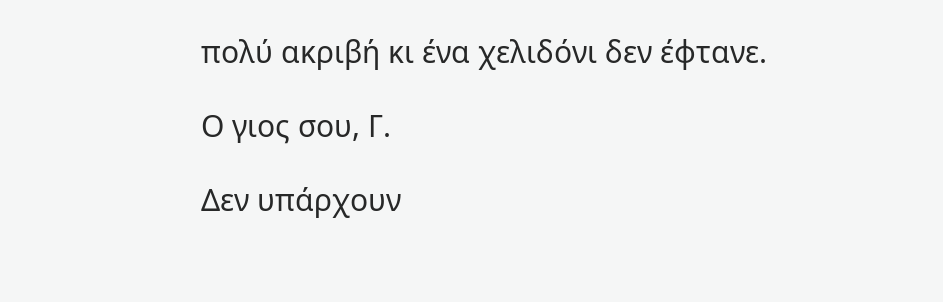πολύ ακριβή κι ένα χελιδόνι δεν έφτανε.

Ο γιος σου, Γ.

Δεν υπάρχουν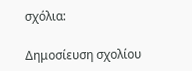σχόλια:

Δημοσίευση σχολίου